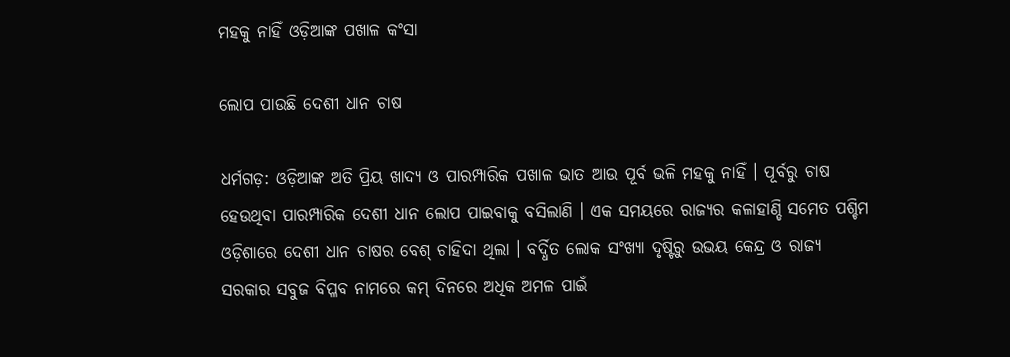ମହକୁ ନାହିଁ ଓଡ଼ିଆଙ୍କ ପଖାଳ କଂସା

ଲୋପ ପାଉଛି ଦେଶୀ ଧାନ ଚାଷ

ଧର୍ମଗଡ଼: ଓଡ଼ିଆଙ୍କ ଅତି ପ୍ରିୟ ଖାଦ୍ୟ ଓ ପାରମ୍ପାରିକ ପଖାଳ ଭାତ ଆଉ ପୂର୍ବ ଭଳି ମହକୁ ନାହିଁ । ପୂର୍ବରୁ ଚାଷ ହେଉଥିବା ପାରମ୍ପାରିକ ଦେଶୀ ଧାନ ଲୋପ ପାଇବାକୁ ବସିଲାଣି । ଏକ ସମୟରେ ରାଜ୍ୟର କଳାହାଣ୍ଡି ସମେତ ପଶ୍ଚିମ ଓଡ଼ିଶାରେ ଦେଶୀ ଧାନ ଚାଷର ବେଶ୍ ଚାହିଦା ଥିଲା । ବର୍ଦ୍ଧିତ ଲୋକ ସଂଖ୍ୟା ଦୃଷ୍ଟିରୁ ଉଭୟ କେନ୍ଦ୍ର ଓ ରାଜ୍ୟ ସରକାର ସବୁଜ ବିପ୍ଳବ ନାମରେ କମ୍ ଦିନରେ ଅଧିକ ଅମଳ ପାଇଁ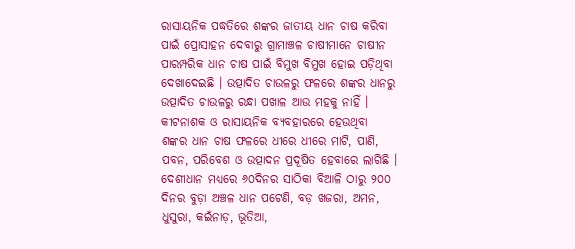ରାସାୟନିକ ପଦ୍ଧତିରେ ଶଙ୍କର ଜାତୀୟ ଧାନ ଚାଷ କରିବା ପାଇଁ ପ୍ରୋସାହନ ଦେବାରୁ ଗ୍ରାମାଞ୍ଚଳ ଚାଷୀମାନେ ଚାଷୀନ ପାରମ୍ପରିକ ଧାନ ଚାଷ ପାଇଁ ବିମୁଖ ବିମୁଖ ହୋଇ ପଡ଼ିଥିବା ଦେଖାଦେଇଛି । ଉତ୍ପାଦିତ ଚାଉଳରୁ ଫଳରେ ଶଙ୍କର ଧାନରୁ ଉତ୍ପାଦିତ ଚାଉଳରୁ ରନ୍ଧା ପଖାଳ ଆଉ ମହକୁ ନାହିଁ । କୀଟନାଶକ ଓ ରାସାୟନିକ ବ୍ୟବହାରରେ ହେଉଥିବା ଶଙ୍କର ଧାନ ଚାଷ ଫଳରେ ଧୀରେ ଧୀରେ ମାଟି, ପାଣି, ପବନ, ପରିବେଶ ଓ ଉତ୍ପାଦନ ପ୍ରଦୂଷିତ ହେବାରେ ଲାଗିଛି । ଦେଶୀଧାନ ମଧ୍ୟରେ ୬୦ଦିନର ସାଠିକା ବିଆଳି ଠାରୁ ୨୦୦ ଦିନର ବୁଡ଼ା ଅଞ୍ଚଳ ଧାନ ପଟେଣି, ବଡ଼ ଖଜରା, ଅମନ, ଧୁସୁରା, କଇଁନାଡ଼, ଭୂତିଆ,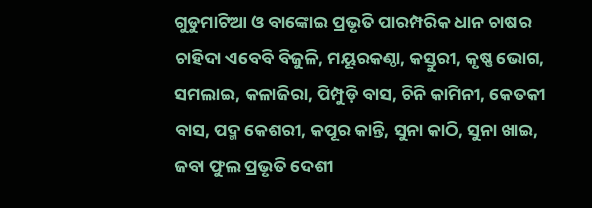ଗୁଡୁମାଟିଆ ଓ ବାଙ୍କୋଇ ପ୍ରଭୃତି ପାରମ୍ପରିକ ଧାନ ଚାଷର ଚାହିଦା ଏବେବି ବିଜୁଳି, ମୟୂରକଣ୍ଠା, କସ୍ତୁରୀ, କୃଷ୍ଣ ଭୋଗ, ସମଲାଇ, କଳାଜିରା, ପିମ୍ପୁଡ଼ି ବାସ, ଚିନି କାମିନୀ, କେତକୀ ବାସ, ପଦ୍ମ କେଶରୀ, କପୂର କାନ୍ତି, ସୁନା କାଠି, ସୁନା ଖାଇ, ଜବା ଫୁଲ ପ୍ରଭୃତି ଦେଶୀ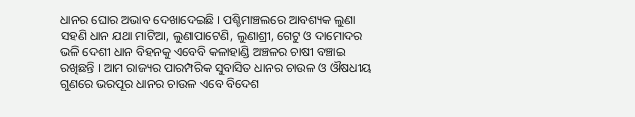ଧାନର ଘୋର ଅଭାବ ଦେଖାଦେଇଛି । ପଶ୍ଚିମାଞ୍ଚଲରେ ଆବଶ୍ୟକ ଲୁଣା ସହଣି ଧାନ ଯଥା ମାଟିଆ, ଲୁଣାପାଟେଣି, ଲୁଣାଶ୍ରୀ, ଗେଟୁ ଓ ଦାମୋଦର ଭଳି ଦେଶୀ ଧାନ ବିହନକୁ ଏବେବି କଳାହାଣ୍ଡି ଅଞ୍ଚଳର ଚାଷୀ ବଞ୍ଚାଇ ରଖିଛନ୍ତି । ଆମ ରାଜ୍ୟର ପାରମ୍ପରିକ ସୁବାସିତ ଧାନର ଚାଉଳ ଓ ଔଷଧୀୟ ଗୁଣରେ ଭରପୂର ଧାନର ଚାଉଳ ଏବେ ବିଦେଶ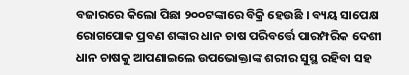ବଜାରରେ କିଲୋ ପିଛା ୨୦୦ଟଙ୍କାରେ ବିକ୍ରି ହେଉଛି । ବ୍ୟୟ ସାପେକ୍ଷ ରୋଗପୋକ ପ୍ରବଣ ଶଙ୍କାର ଧାନ ଚାଷ ପରିବର୍ତ୍ତେ ପାରମ୍ପରିକ ଦେଶୀ ଧାନ ଚାଷକୁ ଆପଣାଇଲେ ଉପଭୋକ୍ତାଙ୍କ ଶରୀର ସୁସ୍ଥ ରହିବା ସହ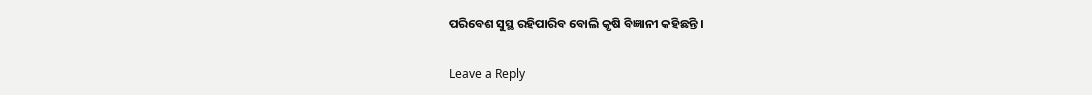ପରିବେଶ ସୁସ୍ଥ ରହିପାରିବ ବୋଲି କୃଷି ବିଜ୍ଞାନୀ କହିଛନ୍ତି ।

Leave a Reply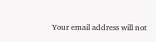Your email address will not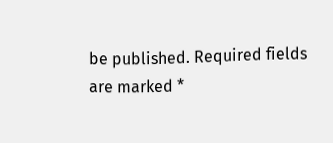be published. Required fields are marked *